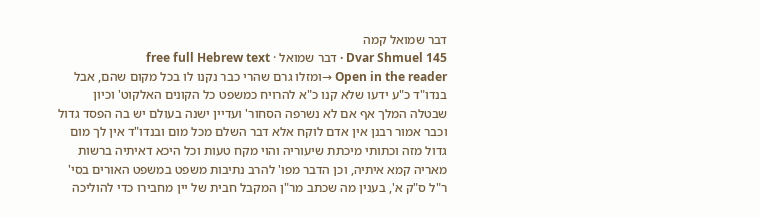דבר שמואל קמה
Dvar Shmuel 145 · דבר שמואל · free full Hebrew text
Open in the reader →ומזלו גרם שהרי כבר נקנו לו בכל מקום שהם, אבל בנדו"ד כ"ע ידעו שלא קנו כ"א להרויח כמשפט כל הקונים האלקוט' וכיון שבטלה המלך אף אם לא נשרפה הסחור' ועדיין ישנה בעולם יש בה הפסד גדול וכבר אמור רבנן אין אדם לוקח אלא דבר השלם מכל מום ובנדו"ד אין לך מום גדול מזה וכתותי מיכתת שיעוריה והוי מקח טעות וכל היכא דאיתיה ברשות מאריה קמא איתיה, וכן הדבר מפו' להרב נתיבות משפט במשפט האורים בסי' ר"ל ס"ק א', בענין מה שכתב מר"ן המקבל חבית של יין מחבירו כדי להוליכה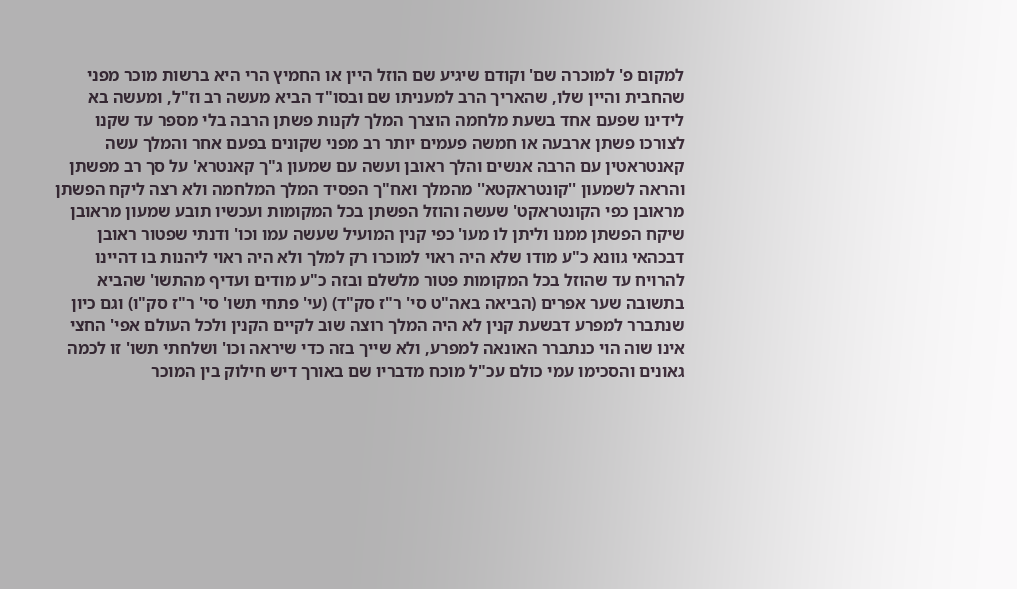למקום פ' למוכרה שם' וקודם שיגיע שם הוזל היין או החמיץ הרי היא ברשות מוכר מפני שהחבית והיין שלו, שהאריך הרב למעניתו שם ובסו"ד הביא מעשה רב וז"ל, ומעשה בא לידינו שפעם אחד בשעת מלחמה הוצרך המלך לקנות פשתן הרבה בלי מספר עד שקנו לצורכו פשתן ארבעה או חמשה פעמים יותר רב מפני שקונים בפעם אחר והמלך עשה קאנטראטין עם הרבה אנשים והלך ראובן ועשה עם שמעון ג"ך קאנטרא' על סך רב מפשתן והראה לשמעון ''קונטראקטא'' מהמלך ואח"ך הפסיד המלך המלחמה ולא רצה ליקח הפשתן מראובן כפי הקונטראקט' שעשה והוזל הפשתן בכל המקומות ועכשיו תובע שמעון מראובן שיקח הפשתן ממנו וליתן לו מעו' כפי קנין המועיל שעשה עמו וכו' ודנתי שפטור ראובן דבכהאי גוונא כ"ע מודו שלא היה ראוי למוכרו רק למלך ולא היה ראוי ליהנות בו דהיינו להרויח עד שהוזל בכל המקומות פטור מלשלם ובזה כ"ע מודים ועדיף מהתשו' שהביא בתשובה שער אפרים (הביאה באה"ט סי' ר"ז סק"ד) (עי' פתחי תשו' סי' ר"ז סק"ו) וגם כיון שנתברר למפרע דבשעת קנין לא היה המלך רוצה שוב לקיים הקנין ולכל העולם אפי' החצי אינו שוה הוי כנתברר האונאה למפרע, ולא שייך בזה כדי שיראה וכו' ושלחתי תשו' זו לכמה גאונים והסכימו עמי כולם עכ"ל מוכח מדבריו שם באורך דיש חילוק בין המוכר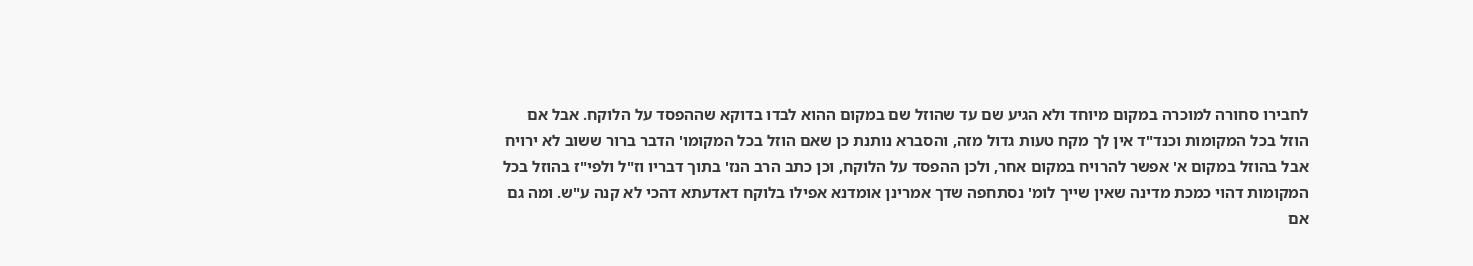לחבירו סחורה למוכרה במקום מיוחד ולא הגיע שם עד שהוזל שם במקום ההוא לבדו בדוקא שההפסד על הלוקח. אבל אם הוזל בכל המקומות וכנד"ד אין לך מקח טעות גדול מזה, והסברא נותנת כן שאם הוזל בכל המקומו' הדבר ברור ששוב לא ירויח אבל בהוזל במקום א' אפשר להרויח במקום אחר, ולכן ההפסד על הלוקח, וכן כתב הרב הנז' בתוך דבריו וז"ל ולפי"ז בהוזל בכל המקומות דהוי כמכת מדינה שאין שייך לומ' נסתחפה שדך אמרינן אומדנא אפילו בלוקח דאדעתא דהכי לא קנה ע"ש. ומה גם אם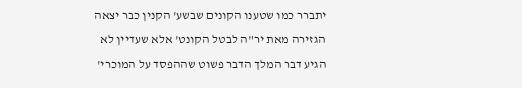יתברר כמו שטענו הקונים שבשע' הקנין כבר יצאה הגזירה מאת יר"ה לבטל הקונט' אלא שעדיין לא הגיע דבר המלך הדבר פשוט שההפסד על המוכרי'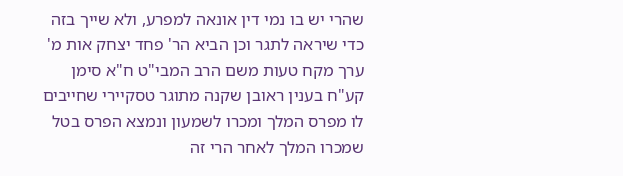שהרי יש בו נמי דין אונאה למפרע, ולא שייך בזה כדי שיראה לתגר וכן הביא הר' פחד יצחק אות מ' ערך מקח טעות משם הרב המבי"ט ח"א סימן קע"ח בענין ראובן שקנה מתוגר טסקיירי שחייבים לו מפרס המלך ומכרו לשמעון ונמצא הפרס בטל שמכרו המלך לאחר הרי זה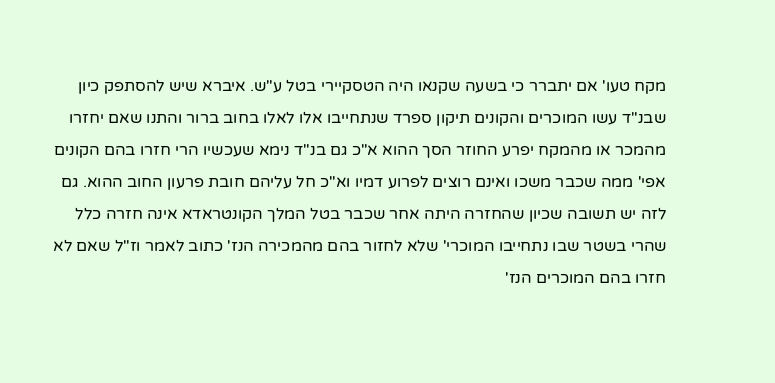מקח טעו' אם יתברר כי בשעה שקנאו היה הטסקיירי בטל ע"ש. איברא שיש להסתפק כיון שבנ"ד עשו המוכרים והקונים תיקון ספרד שנתחייבו אלו לאלו בחוב ברור והתנו שאם יחזרו מהמכר או מהמקח יפרע החוזר הסך ההוא א"כ גם בנ"ד נימא שעכשיו הרי חזרו בהם הקונים אפי' ממה שכבר משכו ואינם רוצים לפרוע דמיו וא"כ חל עליהם חובת פרעון החוב ההוא. גם לזה יש תשובה שכיון שהחזרה היתה אחר שכבר בטל המלך הקונטראדא אינה חזרה כלל שהרי בשטר שבו נתחייבו המוכרי' שלא לחזור בהם מהמכירה הנז' כתוב לאמר וז"ל שאם לא חזרו בהם המוכרים הנז'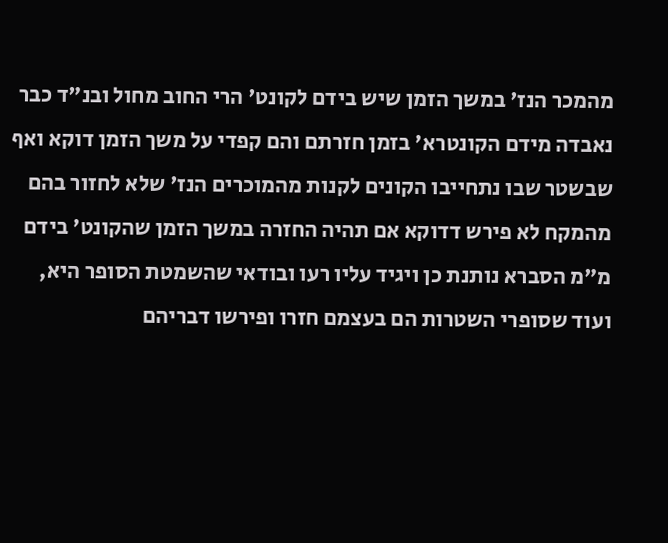מהמכר הנז' במשך הזמן שיש בידם לקונט' הרי החוב מחול ובנ"ד כבר נאבדה מידם הקונטרא' בזמן חזרתם והם קפדי על משך הזמן דוקא ואף שבשטר שבו נתחייבו הקונים לקנות מהמוכרים הנז' שלא לחזור בהם מהמקח לא פירש דדוקא אם תהיה החזרה במשך הזמן שהקונט' בידם מ"מ הסברא נותנת כן ויגיד עליו רעו ובודאי שהשמטת הסופר היא, ועוד שסופרי השטרות הם בעצמם חזרו ופירשו דבריהם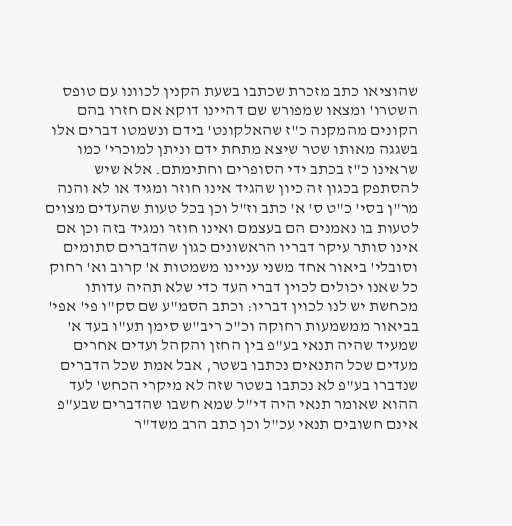שהוציאו כתב מזכרת שכתבו בשעת הקנין לכוונו עם טופס השטרו' ומצאו שמפורש שם דהיינו דוקא אם חזרו בהם הקונים מהמקנה כ"ז שהאלקונט' בידם ונשמטו דברים אלו בשגגה מאותו שטר שיצא מתחת ידם וניתן למוכרי' כמו שראינו כ"ז בכתב ידי הסופרים וחתימתם. אלא שיש להסתפק בכגון זה כיון שהגיד אינו חוזר ומגיד או לא והנה מר"ן בסי' כ"ט ס' א' כתב וז"ל וכן בכל טעות שהעדים מצוים לטעות בו נאמנים הם בעצמם ואינו חוזר ומגיד בזה וכן אם אינו סותר עיקר דבריו הראשונים כגון שהדברים סתומים וסובלי' ביאור אחד משני עניינו משמטות א' קרוב וא' רחוק כל שאנו יכולים לכוין דברי העד כדי שלא תהיה עדותו מכחשת יש לנו לכוין דבריו: וכתב הסמ"ע שם סק"ו פי' אפי' בביאור ממשמעות רחוקה וכ"כ ריב"ש סימן תע"ו בעד א' שמעיד שהיה תנאי בע"פ בין החזן והקהל ועדים אחרים מעדים שכל התנאים נכתבו בשטר, אבל אמת שכל הדברים שנדברו בע"פ לא נכתבו בשטר שזה לא מיקרי הכחש' לעד ההוא שאומר תנאי היה די"ל שמא חשבו שהדברים שבע"פ אינם חשובים תנאי עכ"ל וכן כתב הרב משד"ר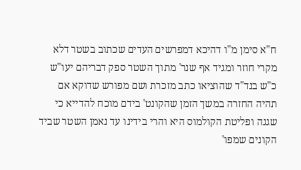ח"א סימן מ"ו דהיכא דמפרשים העדים שכתוב בשטר דלא מקרי חוזר ומגיד אף שנר' מתוך השטר ספק דבריהם יעו"ש כ"ש בנד"ד שהוציאו כתב מזכרת ושם מפורש שדוקא אם תהיה החזרה במשך הזמן שהקונט' בידם מוכח להדייא כי שגגה ופליטת הקולמוס היא והרי בידינו עד נאמן השטר שביד הקונים שמפו'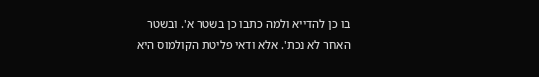בו כן להדייא ולמה כתבו כן בשטר א'. ובשטר האחר לא נכת'. אלא ודאי פליטת הקולמוס היא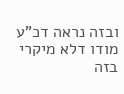ובזה נראה דכ"ע מודו דלא מיקרי בזה